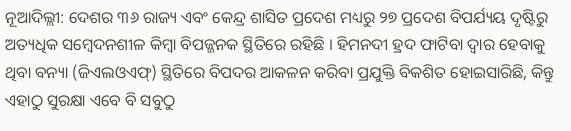ନୂଆଦିଲ୍ଲୀ: ଦେଶର ୩୬ ରାଜ୍ୟ ଏବଂ କେନ୍ଦ୍ର ଶାସିତ ପ୍ରଦେଶ ମଧ୍ୟରୁ ୨୭ ପ୍ରଦେଶ ବିପର୍ଯ୍ୟୟ ଦୃଷ୍ଟିରୁ ଅତ୍ୟଧିକ ସମ୍ୱେଦନଶୀଳ କିମ୍ୱା ବିପଜ୍ଜନକ ସ୍ଥିତିରେ ରହିଛି । ହିମନଦୀ ହ୍ରଦ ଫାଟିବା ଦ୍ୱାର ହେବାକୁ ଥିବା ବନ୍ୟା (ଜିଏଲଓଏଫ୍) ସ୍ଥିତିରେ ବିପଦର ଆକଳନ କରିବା ପ୍ରଯୁକ୍ତି ବିକଶିତ ହୋଇସାରିଛି, କିନ୍ତୁ ଏହାଠୁ ସୁରକ୍ଷା ଏବେ ବି ସବୁଠୁ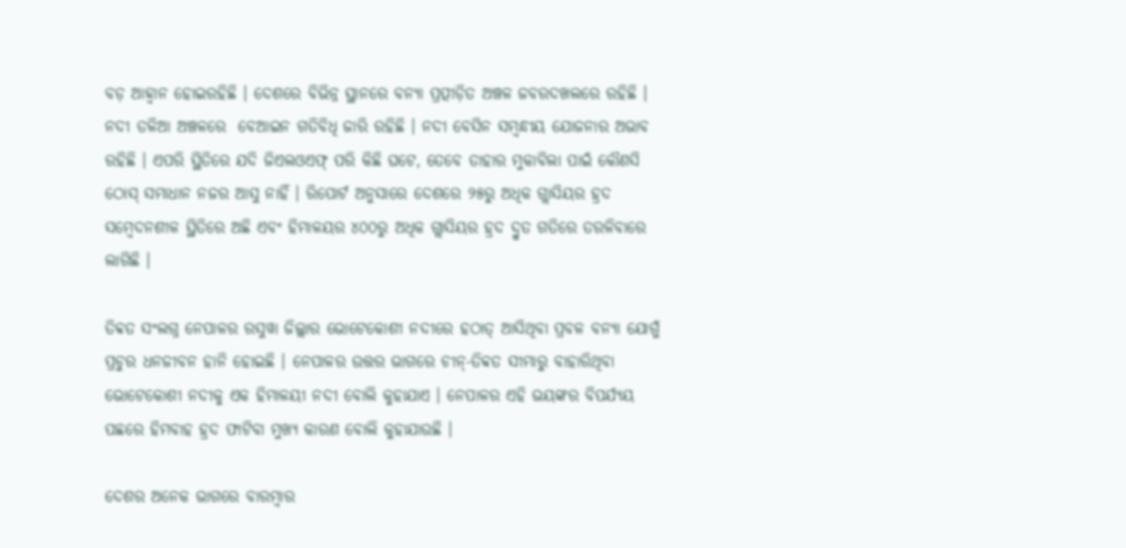ବଡ଼ ଆହ୍ୱାନ ହୋଇରହିଛି । ଦେଶରେ ବିଭିନ୍ନ ସ୍ଥାନରେ ବନ୍ୟା ପ୍ରତ୍ପୀଡ଼ିତ ଅଞ୍ଚଳ ଜବରଦଖଲରେ ରହିଛି । ନଦୀ ତଳିଆ ଅଞ୍ଚଳରେ  ବେଆଇନ ଗତିବିଧି ଜାରି ରହିଛି । ନଦୀ ବେସିନ ସମ୍ୱନ୍ଧୀୟ ଯୋଜନାର ଅଭାବ ରହିଛି । ଏପରି ସ୍ଥିତିରେ ଯଦି ଜିଏଲଓଏଫ୍ ପରି କିଛି ଘଟେ, ତେବେ ତାହାର ମୁକାବିଲା ପାଇଁ କୌଣସି ଠୋସ୍ ସମାଧାନ ନଜର ଆସୁ ନାହିଁ । ରିପୋର୍ଟ ଅନୁସାରେ ଦେଶରେ ୨୫ରୁ ଅଧିକ ଗ୍ଲାସିୟର ହ୍ରଦ ସମ୍ୱେଦନଶୀଳ ସ୍ଥିତିରେ ଅଛି ଏବଂ ହିମାଳୟର ୪୦୦ରୁ ଅଧିକ ଗ୍ଲାସିୟର ହ୍ରଦ ଦ୍ରୁତ ଗତିରେ ତରଳିବାରେ ଲାଗିଛି ।

ତିବ୍ବତ ସଂଲଗ୍ନ ନେପାଳର ରସୁୱା ଜିଲ୍ଲାର ଭୋଟେକୋଶୀ ନଦୀରେ ହଠାତ୍‌ ଆସିଥିବା ପ୍ରବଳ ବନ୍ୟା ଯୋଗୁଁ ପ୍ରଚୁର ଧନଜୀବନ ହାନି ହୋଇଛି । ନେପାଳର ଉତ୍ତର ଭାଗରେ ଚୀନ୍-ତିବ୍ବତ ସୀମାରୁ ବାହାରିଥିବା ଭୋଟେକୋଶୀ ନଦୀକୁ ଏକ ହିମାଳୟୀ ନଦୀ ବୋଲି କୁହାଯାଏ । ନେପାଳର ଏହି ଭୟଙ୍କର ବିପର୍ଯ୍ୟୟ ପଛରେ ହିମବାହ ହ୍ରଦ ଫାଟିବା ମୁଖ୍ୟ କାରଣ ବୋଲି କୁହାଯାଉଛି ।

ଦେଶର ଅନେକ ଭାଗରେ ବାରମ୍ବାର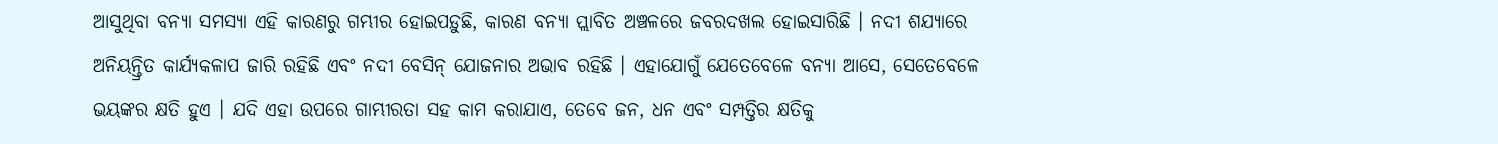ଆସୁଥିବା ବନ୍ୟା ସମସ୍ୟା ଏହି କାରଣରୁ ଗମ୍ଭୀର ହୋଇପଡ଼ୁଛି, କାରଣ ବନ୍ୟା ପ୍ଲାବିତ ଅଞ୍ଚଳରେ ଜବରଦଖଲ ହୋଇସାରିଛି । ନଦୀ ଶଯ୍ୟାରେ ଅନିୟନ୍ତ୍ରିତ କାର୍ଯ୍ୟକଳାପ ଜାରି ରହିଛି ଏବଂ ନଦୀ ବେସିନ୍ ଯୋଜନାର ଅଭାବ ରହିଛି । ଏହାଯୋଗୁଁ ଯେତେବେଳେ ବନ୍ୟା ଆସେ, ସେତେବେଳେ ଭୟଙ୍କର କ୍ଷତି ହୁଏ । ଯଦି ଏହା ଉପରେ ଗାମ୍ଭୀରତା ସହ କାମ କରାଯାଏ, ତେବେ ଜନ, ଧନ ଏବଂ ସମ୍ପତ୍ତିର କ୍ଷତିକୁ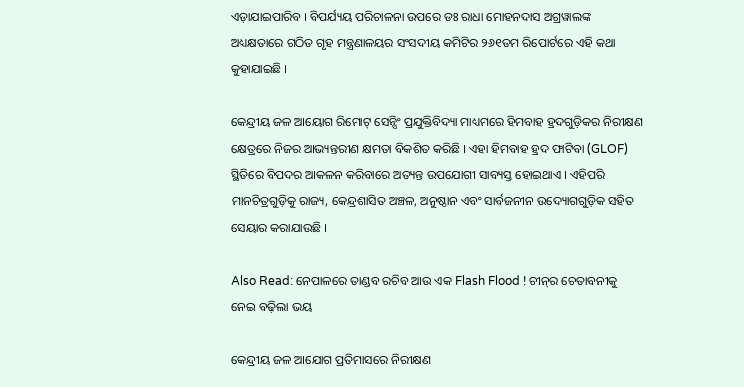ଏଡ଼ାଯାଇପାରିବ । ବିପର୍ଯ୍ୟୟ ପରିଚାଳନା ଉପରେ ଡଃ ରାଧା ମୋହନଦାସ ଅଗ୍ରୱାଲଙ୍କ ଅଧ୍ୟକ୍ଷତାରେ ଗଠିତ ଗୃହ ମନ୍ତ୍ରଣାଳୟର ସଂସଦୀୟ କମିଟିର ୨୬୧ତମ ରିପୋର୍ଟରେ ଏହି କଥା କୁହାଯାଇଛି ।

କେନ୍ଦ୍ରୀୟ ଜଳ ଆୟୋଗ ରିମୋଟ୍ ସେନ୍ସିଂ ପ୍ରଯୁକ୍ତିବିଦ୍ୟା ମାଧ୍ୟମରେ ହିମବାହ ହ୍ରଦଗୁଡ଼ିକର ନିରୀକ୍ଷଣ କ୍ଷେତ୍ରରେ ନିଜର ଆଭ୍ୟନ୍ତରୀଣ କ୍ଷମତା ବିକଶିତ କରିଛି । ଏହା ହିମବାହ ହ୍ରଦ ଫାଟିବା (GLOF) ସ୍ଥିତିରେ ବିପଦର ଆକଳନ କରିବାରେ ଅତ୍ୟନ୍ତ ଉପଯୋଗୀ ସାବ୍ୟସ୍ତ ହୋଇଥାଏ । ଏହିପରି ମାନଚିତ୍ରଗୁଡ଼ିକୁ ରାଜ୍ୟ, କେନ୍ଦ୍ରଶାସିତ ଅଞ୍ଚଳ, ଅନୁଷ୍ଠାନ ଏବଂ ସାର୍ବଜନୀନ ଉଦ୍ୟୋଗଗୁଡ଼ିକ ସହିତ ସେୟାର କରାଯାଉଛି ।

Also Read: ନେପାଳରେ ତାଣ୍ଡବ ରଚିବ ଆଉ ଏକ Flash Flood ! ଚୀନ୍‌ର ଚେତାବନୀକୁ ନେଇ ବଢ଼ିଲା ଭୟ

କେନ୍ଦ୍ରୀୟ ଜଳ ଆଯୋଗ ପ୍ରତିମାସରେ ନିରୀକ୍ଷଣ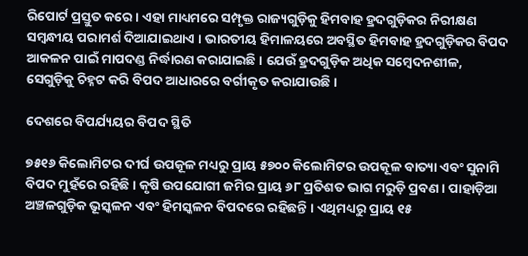ରିପୋର୍ଟ ପ୍ରସ୍ତୁତ କରେ । ଏହା ମାଧ୍ୟମରେ ସମ୍ପୃକ୍ତ ରାଜ୍ୟଗୁଡ଼ିକୁ ହିମବାହ ହ୍ରଦଗୁଡ଼ିକର ନିରୀକ୍ଷଣ ସମ୍ବନ୍ଧୀୟ ପରାମର୍ଶ ଦିଆଯାଇଥାଏ । ଭାରତୀୟ ହିମାଳୟରେ ଅବସ୍ଥିତ ହିମବାହ ହ୍ରଦଗୁଡ଼ିକର ବିପଦ ଆକଳନ ପାଇଁ ମାପଦଣ୍ଡ ନିର୍ଦ୍ଧାରଣ କରାଯାଇଛି । ଯେଉଁ ହ୍ରଦଗୁଡ଼ିକ ଅଧିକ ସମ୍ବେଦନଶୀଳ, ସେଗୁଡ଼ିକୁ ଚିହ୍ନଟ କରି ବିପଦ ଆଧାରରେ ବର୍ଗୀକୃତ କରାଯାଉଛି ।

ଦେଶରେ ବିପର୍ଯ୍ୟୟର ବିପଦ ସ୍ଥିତି

୭୫୧୬ କିଲୋମିଟର ଦୀର୍ଘ ଉପକୂଳ ମଧ୍ୟରୁ ପ୍ରାୟ ୫୭୦୦ କିଲୋମିଟର ଉପକୂଳ ବାତ୍ୟା ଏବଂ ସୁନାମି ବିପଦ ମୁହଁରେ ରହିଛି । କୃଷି ଉପଯୋଗୀ ଜମିର ପ୍ରାୟ ୬୮ ପ୍ରତିଶତ ଭାଗ ମରୁଡ଼ି ପ୍ରବଣ । ପାହାଡ଼ିଆ ଅଞ୍ଚଳଗୁଡ଼ିକ ଭୂସ୍କଳନ ଏବଂ ହିମସ୍କଳନ ବିପଦରେ ରହିଛନ୍ତି । ଏଥିମଧ୍ୟରୁ ପ୍ରାୟ ୧୫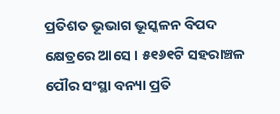ପ୍ରତିଶତ ଭୂଭାଗ ଭୂସ୍କଳନ ବିପଦ କ୍ଷେତ୍ରରେ ଆସେ । ୫୧୬୧ଟି ସହରାଞ୍ଚଳ ପୌର ସଂସ୍ଥା ବନ୍ୟା ପ୍ରତି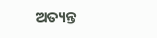ଅତ୍ୟନ୍ତ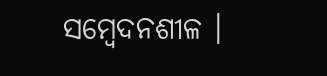ସମ୍ବେଦନଶୀଳ ।